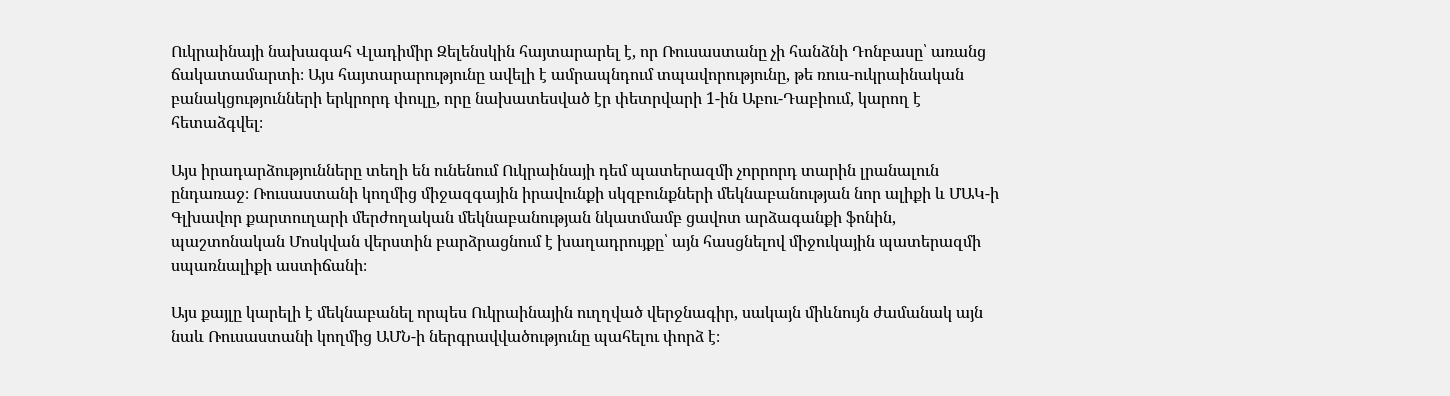Ուկրաինայի նախագահ Վլադիմիր Զելենսկին հայտարարել է, որ Ռուսաստանը չի հանձնի Դոնբասը՝ առանց ճակատամարտի։ Այս հայտարարությունը ավելի է ամրապնդում տպավորությունը, թե ռուս-ուկրաինական բանակցությունների երկրորդ փուլը, որը նախատեսված էր փետրվարի 1-ին Աբու-Դաբիում, կարող է հետաձգվել։

Այս իրադարձությունները տեղի են ունենում Ուկրաինայի դեմ պատերազմի չորրորդ տարին լրանալուն ընդառաջ։ Ռուսաստանի կողմից միջազգային իրավունքի սկզբունքների մեկնաբանության նոր ալիքի և ՄԱԿ-ի Գլխավոր քարտուղարի մերժողական մեկնաբանության նկատմամբ ցավոտ արձագանքի ֆոնին, պաշտոնական Մոսկվան վերստին բարձրացնում է խաղադրույքը՝ այն հասցնելով միջուկային պատերազմի սպառնալիքի աստիճանի։

Այս քայլը կարելի է մեկնաբանել որպես Ուկրաինային ուղղված վերջնագիր, սակայն միևնույն ժամանակ այն նաև Ռուսաստանի կողմից ԱՄՆ-ի ներգրավվածությունը պահելու փորձ է։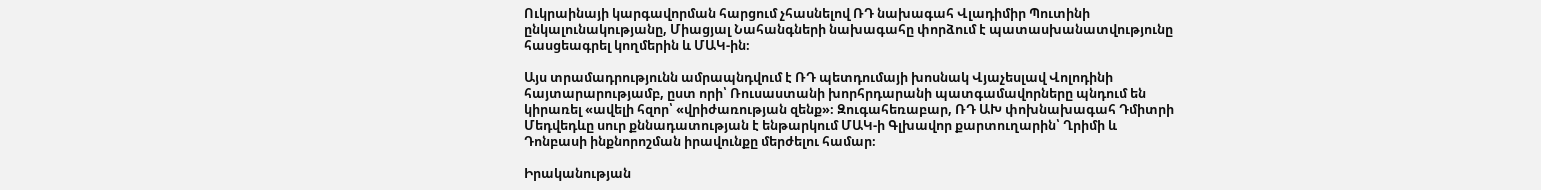Ուկրաինայի կարգավորման հարցում չհասնելով ՌԴ նախագահ Վլադիմիր Պուտինի ընկալունակությանը, Միացյալ Նահանգների նախագահը փորձում է պատասխանատվությունը հասցեագրել կողմերին և ՄԱԿ-ին։

Այս տրամադրությունն ամրապնդվում է ՌԴ պետդումայի խոսնակ Վյաչեսլավ Վոլոդինի հայտարարությամբ, ըստ որի՝ Ռուսաստանի խորհրդարանի պատգամավորները պնդում են կիրառել «ավելի հզոր՝ «վրիժառության զենք»։ Զուգահեռաբար, ՌԴ ԱԽ փոխնախագահ Դմիտրի Մեդվեդևը սուր քննադատության է ենթարկում ՄԱԿ-ի Գլխավոր քարտուղարին՝ Ղրիմի և Դոնբասի ինքնորոշման իրավունքը մերժելու համար։

Իրականության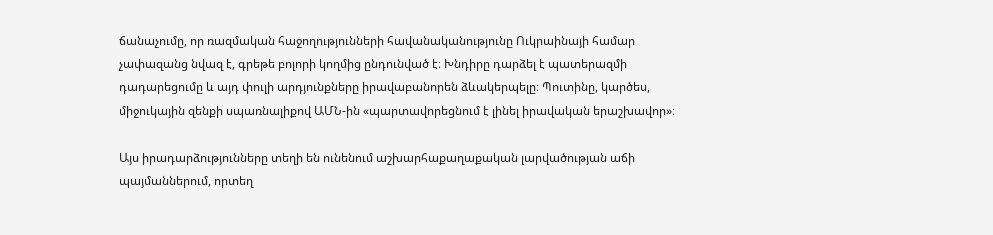ճանաչումը, որ ռազմական հաջողությունների հավանականությունը Ուկրաինայի համար չափազանց նվազ է, գրեթե բոլորի կողմից ընդունված է։ Խնդիրը դարձել է պատերազմի դադարեցումը և այդ փուլի արդյունքները իրավաբանորեն ձևակերպելը։ Պուտինը, կարծես, միջուկային զենքի սպառնալիքով ԱՄՆ-ին «պարտավորեցնում է լինել իրավական երաշխավոր»։

Այս իրադարձությունները տեղի են ունենում աշխարհաքաղաքական լարվածության աճի պայմաններում, որտեղ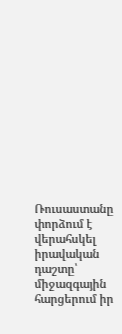Ռուսաստանը փորձում է վերահսկել իրավական դաշտը՝ միջազգային հարցերում իր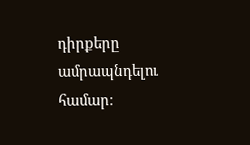դիրքերը ամրապնդելու համար։